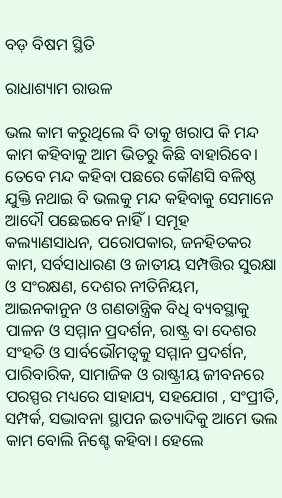ବଡ଼ ବିଷମ ସ୍ଥିତି

ରାଧାଶ୍ୟାମ ରାଉଳ

ଭଲ କାମ କରୁଥିଲେ ବି ତାକୁ ଖରାପ କି ମନ୍ଦ କାମ କହିବାକୁ ଆମ ଭିତରୁ କିଛି ବାହାରିବେ। ତେବେ ମନ୍ଦ କହିବା ପଛରେ କୌଣସି ବଳିଷ୍ଠ ଯୁକ୍ତି ନଥାଇ ବି ଭଲକୁ ମନ୍ଦ କହିବାକୁ ସେମାନେ ଆଦୌ ପଛେଇବେ ନାହିଁ। ସମୂହ କଲ୍ୟାଣସାଧନ, ପରୋପକାର, ଜନହିତକର କାମ, ସର୍ବସାଧାରଣ ଓ ଜାତୀୟ ସମ୍ପତ୍ତିର ସୁରକ୍ଷା ଓ ସଂରକ୍ଷଣ, ଦେଶର ନୀତିନିୟମ, ଆଇନକାନୁନ ଓ ଗଣତାନ୍ତ୍ରିକ ବିଧି ବ୍ୟବସ୍ଥାକୁ ପାଳନ ଓ ସମ୍ମାନ ପ୍ରଦର୍ଶନ, ରାଷ୍ଟ୍ର ବା ଦେଶର ସଂହତି ଓ ସାର୍ବଭୌମତ୍ୱକୁ ସମ୍ମାନ ପ୍ରଦର୍ଶନ, ପାରିବାରିକ, ସାମାଜିକ ଓ ରାଷ୍ଟ୍ରୀୟ ଜୀବନରେ ପରସ୍ପର ମଧ୍ୟରେ ସାହାଯ୍ୟ, ସହଯୋଗ , ସଂପ୍ରୀତି, ସମ୍ପର୍କ, ସଦ୍ଭାବନା ସ୍ଥାପନ ଇତ୍ୟାଦିକୁ ଆମେ ଭଲ କାମ ବୋଲି ନିଶ୍ଚେ କହିବା। ହେଲେ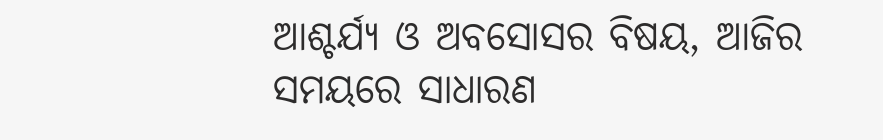ଆଶ୍ଚର୍ଯ୍ୟ ଓ ଅବସୋସର ବିଷୟ, ଆଜିର ସମୟରେ ସାଧାରଣ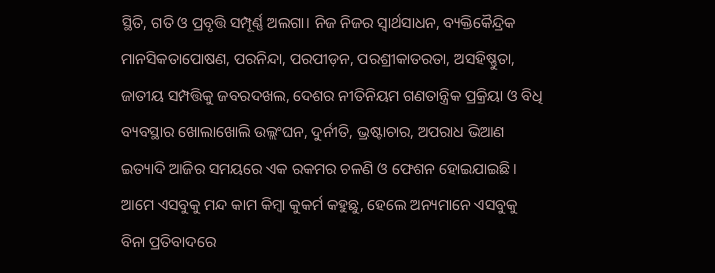ସ୍ଥିତି, ଗତି ଓ ପ୍ରବୃତ୍ତି ସମ୍ପୂର୍ଣ୍ଣ ଅଲଗା। ନିଜ ନିଜର ସ୍ବାର୍ଥସାଧନ, ବ୍ୟକ୍ତିକୈନ୍ଦ୍ରିକ ମାନସିକତାପୋଷଣ, ପରନିନ୍ଦା, ପରପୀଡ଼ନ, ପରଶ୍ରୀକାତରତା, ଅସହିଷ୍ଣୁତା, ଜାତୀୟ ସମ୍ପତ୍ତିକୁ ଜବରଦଖଲ, ଦେଶର ନୀତିନିୟମ ଗଣତାନ୍ତ୍ରିକ ପ୍ରକ୍ରିୟା ଓ ବିଧି ବ୍ୟବସ୍ଥାର ଖୋଲାଖୋଲି ଉଲ୍ଲଂଘନ, ଦୁର୍ନୀତି, ଭ୍ରଷ୍ଟାଚାର, ଅପରାଧ ଭିଆଣ ଇତ୍ୟାଦି ଆଜିର ସମୟରେ ଏକ ରକମର ଚଳଣି ଓ ଫେଶନ ହୋଇଯାଇଛି। ଆମେ ଏସବୁକୁ ମନ୍ଦ କାମ କିମ୍ବା କୁକର୍ମ କହୁଛୁ, ହେଲେ ଅନ୍ୟମାନେ ଏସବୁକୁ ବିନା ପ୍ରତିବାଦରେ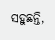ସହୁଛନ୍ତି,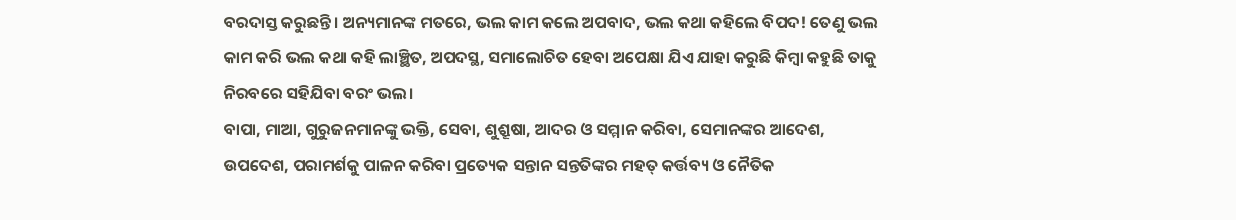ବରଦାସ୍ତ କରୁଛନ୍ତି। ଅନ୍ୟମାନଙ୍କ ମତରେ, ଭଲ କାମ କଲେ ଅପବାଦ, ଭଲ କଥା କହିଲେ ବିପଦ! ତେଣୁ ଭଲ କାମ କରି ଭଲ କଥା କହି ଲାଞ୍ଛିତ, ଅପଦସ୍ଥ, ସମାଲୋଚିତ ହେବା ଅପେକ୍ଷା ଯିଏ ଯାହା କରୁଛି କିମ୍ବା କହୁଛି ତାକୁ ନିରବରେ ସହିଯିବା ବରଂ ଭଲ।
ବାପା, ମାଆ, ଗୁରୁଜନମାନଙ୍କୁ ଭକ୍ତି, ସେବା, ଶୁଶ୍ରୂଷା, ଆଦର ଓ ସମ୍ମାନ କରିବା, ସେମାନଙ୍କର ଆଦେଶ, ଉପଦେଶ, ପରାମର୍ଶକୁ ପାଳନ କରିବା ପ୍ରତ୍ୟେକ ସନ୍ତାନ ସନ୍ତତିଙ୍କର ମହତ୍‌ କର୍ତ୍ତବ୍ୟ ଓ ନୈତିକ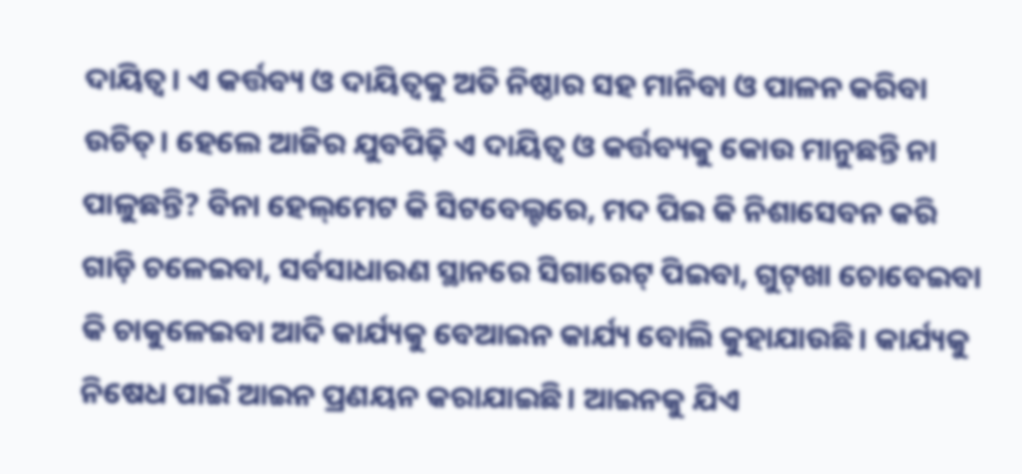ଦାୟିତ୍ୱ। ଏ କର୍ତ୍ତବ୍ୟ ଓ ଦାୟିତ୍ୱକୁ ଅତି ନିଷ୍ଠାର ସହ ମାନିବା ଓ ପାଳନ କରିବା ଉଚିତ୍‌। ହେଲେ ଆଜିର ଯୁବପିଢ଼ି ଏ ଦାୟିତ୍ୱ ଓ କର୍ତ୍ତବ୍ୟକୁ କୋଉ ମାନୁଛନ୍ତି ନା ପାଳୁଛନ୍ତି? ବିନା ହେଲ୍‌ମେଟ କି ସିଟବେଲ୍ଟରେ, ମଦ ପିଇ କି ନିଶାସେବନ କରି ଗାଡ଼ି ଚଳେଇବା, ସର୍ବସାଧାରଣ ସ୍ଥାନରେ ସିଗାରେଟ୍‌ ପିଇବା, ଗୁଟ୍‌ଖା ଚୋବେଇବା କି ଚାକୁଳେଇବା ଆଦି କାର୍ଯ୍ୟକୁ ବେଆଇନ କାର୍ଯ୍ୟ ବୋଲି କୁହାଯାଉଛି। କାର୍ଯ୍ୟକୁ ନିଷେଧ ପାଇଁ ଆଇନ ପ୍ରଣୟନ କରାଯାଇଛି। ଆଇନକୁ ଯିଏ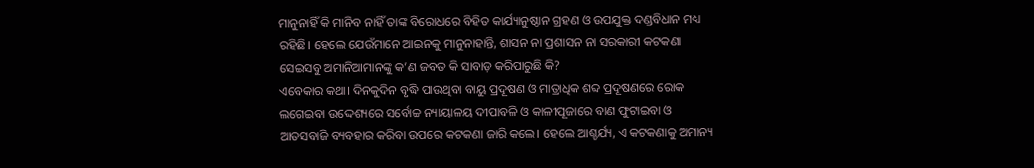ମାନୁନାହିଁ କି ମାନିବ ନାହିଁ ତାଙ୍କ ବିରୋଧରେ ବିହିତ କାର୍ଯ୍ୟାନୁଷ୍ଠାନ ଗ୍ରହଣ ଓ ଉପଯୁକ୍ତ ଦଣ୍ଡବିଧାନ ମଧ୍ୟ ରହିଛି। ହେଲେ ଯେଉଁମାନେ ଆଇନକୁ ମାନୁନାହାନ୍ତି, ଶାସନ ନା ପ୍ରଶାସନ ନା ସରକାରୀ କଟକଣା ସେଇସବୁ ଅମାନିଆମାନଙ୍କୁ କ’ଣ ଜବତ କି ସାବାଡ଼ କରିପାରୁଛି କି?
ଏବେକାର କଥା। ଦିନକୁଦିନ ବୃଦ୍ଧି ପାଉଥିବା ବାୟୁ ପ୍ରଦୂଷଣ ଓ ମାତ୍ରାଧିକ ଶବ୍ଦ ପ୍ରଦୂଷଣରେ ରୋକ ଲଗେଇବା ଉଦ୍ଦେଶ୍ୟରେ ସର୍ବୋଚ୍ଚ ନ୍ୟାୟାଳୟ ଦୀପାବଳି ଓ କାଳୀପୂଜାରେ ବାଣ ଫୁଟାଇବା ଓ ଆତସବାଜି ବ୍ୟବହାର କରିବା ଉପରେ କଟକଣା ଜାରି କଲେ। ହେଲେ ଆଶ୍ଚର୍ଯ୍ୟ, ଏ କଟକଣାକୁ ଅମାନ୍ୟ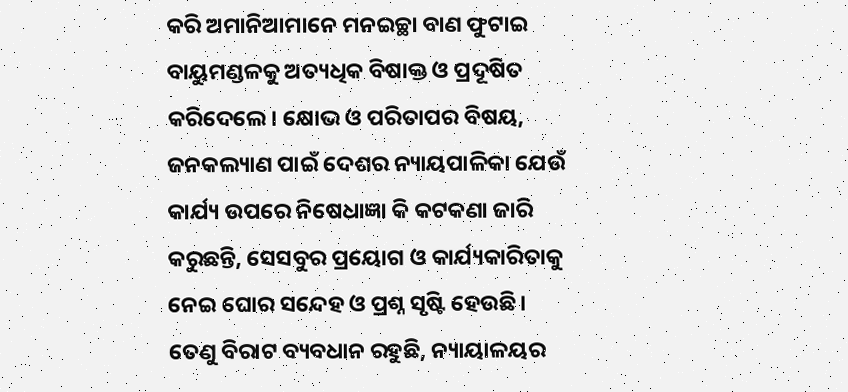କରି ଅମାନିଆମାନେ ମନଇଚ୍ଛା ବାଣ ଫୁଟାଇ ବାୟୁମଣ୍ଡଳକୁ ଅତ୍ୟଧିକ ବିଷାକ୍ତ ଓ ପ୍ରଦୂଷିତ କରିଦେଲେ। କ୍ଷୋଭ ଓ ପରିତାପର ବିଷୟ, ଜନକଲ୍ୟାଣ ପାଇଁ ଦେଶର ନ୍ୟାୟପାଳିକା ଯେଉଁ କାର୍ଯ୍ୟ ଉପରେ ନିଷେଧାଜ୍ଞା କି କଟକଣା ଜାରି କରୁଛନ୍ତି, ସେସବୁର ପ୍ରୟୋଗ ଓ କାର୍ଯ୍ୟକାରିତାକୁ ନେଇ ଘୋର ସନ୍ଦେହ ଓ ପ୍ରଶ୍ନ ସୃଷ୍ଟି ହେଉଛି। ତେଣୁ ବିରାଟ ବ୍ୟବଧାନ ରହୁଛି, ନ୍ୟାୟାଳୟର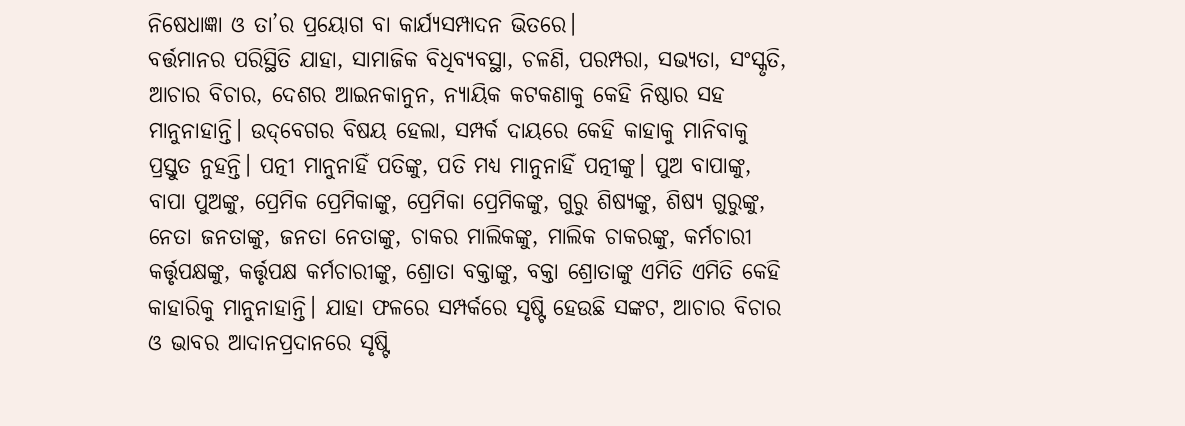ନିଷେଧାଜ୍ଞା ଓ ତା’ର ପ୍ରୟୋଗ ବା କାର୍ଯ୍ୟସମ୍ପାଦନ ଭିତରେ।
ବର୍ତ୍ତମାନର ପରିସ୍ଥିତି ଯାହା, ସାମାଜିକ ବିଧିବ୍ୟବସ୍ଥା, ଚଳଣି, ପରମ୍ପରା, ସଭ୍ୟତା, ସଂସ୍କୃତି, ଆଚାର ବିଚାର, ଦେଶର ଆଇନକାନୁନ, ନ୍ୟାୟିକ କଟକଣାକୁ କେହି ନିଷ୍ଠାର ସହ ମାନୁନାହାନ୍ତି। ଉଦ୍‌ବେଗର ବିଷୟ ହେଲା, ସମ୍ପର୍କ ଦାୟରେ କେହି କାହାକୁ ମାନିବାକୁ ପ୍ରସ୍ତୁତ ନୁହନ୍ତି। ପତ୍ନୀ ମାନୁନାହିଁ ପତିଙ୍କୁ, ପତି ମଧ୍ୟ ମାନୁନାହିଁ ପତ୍ନୀଙ୍କୁ। ପୁଅ ବାପାଙ୍କୁ, ବାପା ପୁଅଙ୍କୁ, ପ୍ରେମିକ ପ୍ରେମିକାଙ୍କୁ, ପ୍ରେମିକା ପ୍ରେମିକଙ୍କୁ, ଗୁରୁ ଶିଷ୍ୟଙ୍କୁ, ଶିଷ୍ୟ ଗୁରୁଙ୍କୁ, ନେତା ଜନତାଙ୍କୁ, ଜନତା ନେତାଙ୍କୁ, ଚାକର ମାଲିକଙ୍କୁ, ମାଲିକ ଚାକରଙ୍କୁ, କର୍ମଚାରୀ କର୍ତ୍ତୃପକ୍ଷଙ୍କୁ, କର୍ତ୍ତୃପକ୍ଷ କର୍ମଚାରୀଙ୍କୁ, ଶ୍ରୋତା ବକ୍ତାଙ୍କୁ, ବକ୍ତା ଶ୍ରୋତାଙ୍କୁ ଏମିତି ଏମିତି କେହି କାହାରିକୁ ମାନୁନାହାନ୍ତି। ଯାହା ଫଳରେ ସମ୍ପର୍କରେ ସୃଷ୍ଟି ହେଉଛି ସଙ୍କଟ, ଆଚାର ବିଚାର ଓ ଭାବର ଆଦାନପ୍ରଦାନରେ ସୃଷ୍ଟି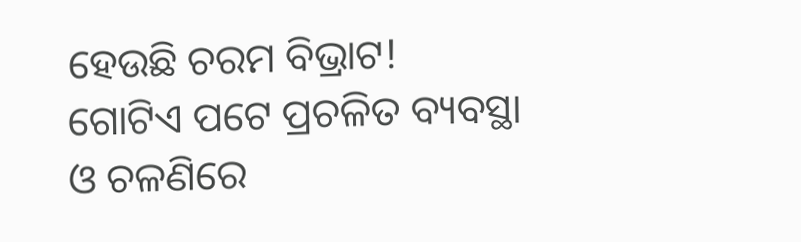ହେଉଛି ଚରମ ବିଭ୍ରାଟ!
ଗୋଟିଏ ପଟେ ପ୍ରଚଳିତ ବ୍ୟବସ୍ଥା ଓ ଚଳଣିରେ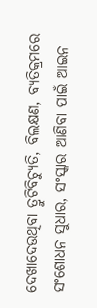ଦେଖାଦେଉଥିବା ତ୍ରୁଟିବିଚ୍ୟୁତି, ବିଲକ୍ଷଣ, ବ୍ୟତିକ୍ରମରେ ସଂଶୋଧନ ସୁଧାର, ସଂସ୍କାର ଆଣିବା ପାଇଁ ଆଇନ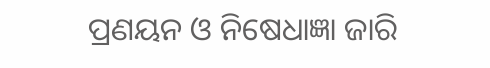ପ୍ରଣୟନ ଓ ନିଷେଧାଜ୍ଞା ଜାରି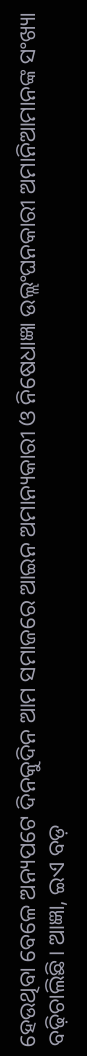ହେଉଥିବା ବେଳେ ଅନ୍ୟପଟେ ଦିନକୁଦିନ ଆମ ସମାଜରେ ଆଇନ ଅମାନ୍ୟକାରୀ ଓ ନିଷେଧାଜ୍ଞା ଉଲ୍ଲଂଘନକାରୀ ଅମାନିଆମାନଙ୍କ ସଂଖ୍ୟା ବଢ଼ିଚାଲିଛି। ଆଜ୍ଞା, ଇଏ ବଡ଼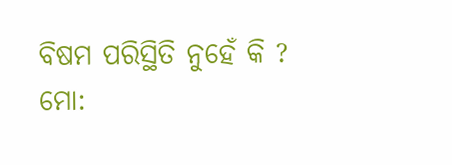ବିଷମ ପରିସ୍ଥିତି ନୁହେଁ କି ?
ମୋ: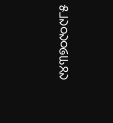୯୪୩୭୦୯୦୯୮୫